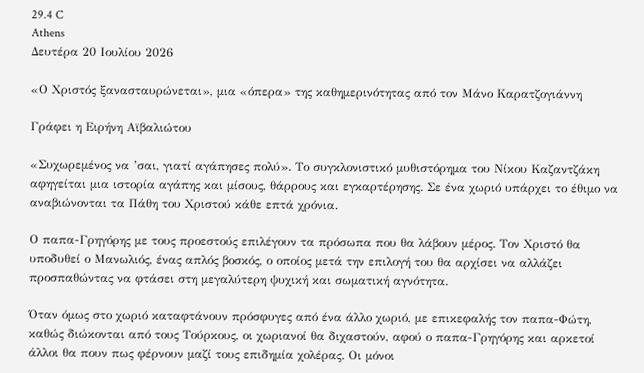29.4 C
Athens
Δευτέρα 20 Ιουλίου 2026

«Ο Χριστός ξανασταυρώνεται», μια «όπερα» της καθημερινότητας από τον Μάνο Καρατζογιάννη

Γράφει η Ειρήνη Αϊβαλιώτου

«Συχωρεμένος να ’σαι, γιατί αγάπησες πολύ». Το συγκλονιστικό μυθιστόρημα του Νίκου Καζαντζάκη αφηγείται μια ιστορία αγάπης και μίσους, θάρρους και εγκαρτέρησης. Σε ένα χωριό υπάρχει το έθιμο να αναβιώνονται τα Πάθη του Χριστού κάθε επτά χρόνια.

Ο παπα-Γρηγόρης με τους προεστούς επιλέγουν τα πρόσωπα που θα λάβουν μέρος. Τον Χριστό θα υποδυθεί ο Μανωλιός, ένας απλός βοσκός, ο οποίος μετά την επιλογή του θα αρχίσει να αλλάζει προσπαθώντας να φτάσει στη μεγαλύτερη ψυχική και σωματική αγνότητα.

Όταν όμως στο χωριό καταφτάνουν πρόσφυγες από ένα άλλο χωριό, με επικεφαλής τον παπα-Φώτη, καθώς διώκονται από τους Τούρκους, οι χωριανοί θα διχαστούν, αφού ο παπα-Γρηγόρης και αρκετοί άλλοι θα πουν πως φέρνουν μαζί τους επιδημία χολέρας. Οι μόνοι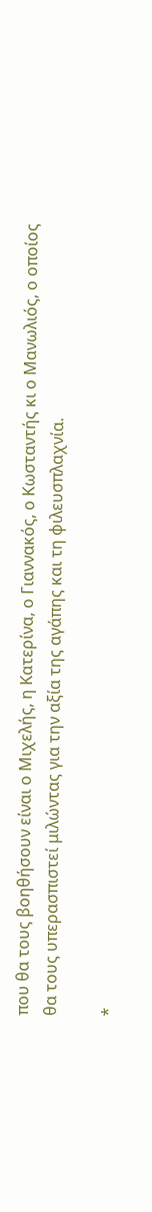που θα τους βοηθήσουν είναι ο Μιχελής, η Κατερίνα, ο Γιαννακός, ο Κωσταντής κι ο Μανωλιός, ο οποίος θα τους υπερασπιστεί μιλώντας για την αξία της αγάπης και τη φιλευσπλαχνία.

*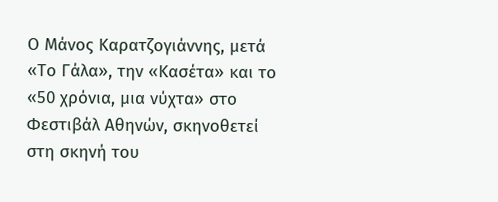Ο Μάνος Καρατζογιάννης, μετά «Το Γάλα», την «Κασέτα» και το «50 χρόνια, μια νύχτα» στο Φεστιβάλ Αθηνών, σκηνοθετεί στη σκηνή του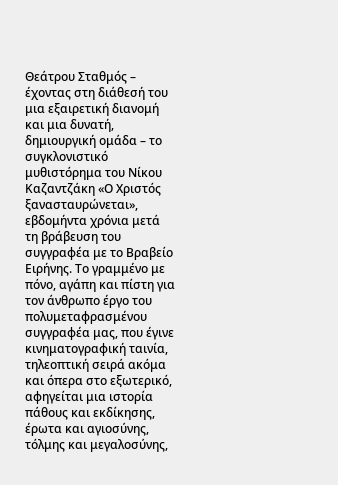Θεάτρου Σταθμός – έχοντας στη διάθεσή του μια εξαιρετική διανομή και μια δυνατή, δημιουργική ομάδα – το συγκλονιστικό μυθιστόρημα του Νίκου Καζαντζάκη «Ο Χριστός ξανασταυρώνεται», εβδομήντα χρόνια μετά τη βράβευση του συγγραφέα με το Βραβείο Ειρήνης. Το γραμμένο με πόνο, αγάπη και πίστη για τον άνθρωπο έργο του πολυμεταφρασμένου συγγραφέα μας, που έγινε κινηματογραφική ταινία, τηλεοπτική σειρά ακόμα και όπερα στο εξωτερικό, αφηγείται μια ιστορία πάθους και εκδίκησης, έρωτα και αγιοσύνης, τόλμης και μεγαλοσύνης,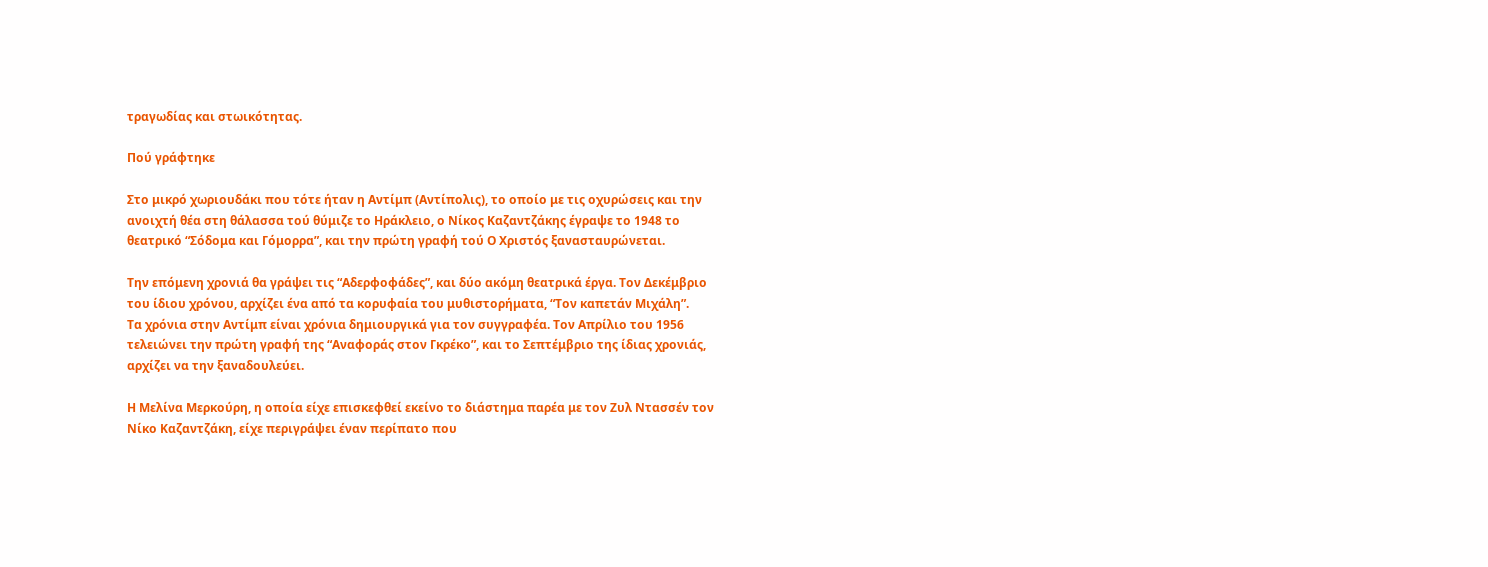τραγωδίας και στωικότητας.

Πού γράφτηκε

Στο μικρό χωριουδάκι που τότε ήταν η Αντίμπ (Αντίπολις), το οποίο με τις οχυρώσεις και την ανοιχτή θέα στη θάλασσα τού θύμιζε το Ηράκλειο, ο Νίκος Καζαντζάκης έγραψε το 1948 το θεατρικό “Σόδομα και Γόμορρα”, και την πρώτη γραφή τού Ο Χριστός ξανασταυρώνεται.

Την επόμενη χρονιά θα γράψει τις “Αδερφοφάδες”, και δύο ακόμη θεατρικά έργα. Τον Δεκέμβριο του ίδιου χρόνου, αρχίζει ένα από τα κορυφαία του μυθιστορήματα, “Τον καπετάν Μιχάλη”.
Τα χρόνια στην Αντίμπ είναι χρόνια δημιουργικά για τον συγγραφέα. Τον Απρίλιο του 1956 τελειώνει την πρώτη γραφή της “Αναφοράς στον Γκρέκο”, και το Σεπτέμβριο της ίδιας χρονιάς, αρχίζει να την ξαναδουλεύει.

Η Μελίνα Μερκούρη, η οποία είχε επισκεφθεί εκείνο το διάστημα παρέα με τον Ζυλ Ντασσέν τον Νίκο Καζαντζάκη, είχε περιγράψει έναν περίπατο που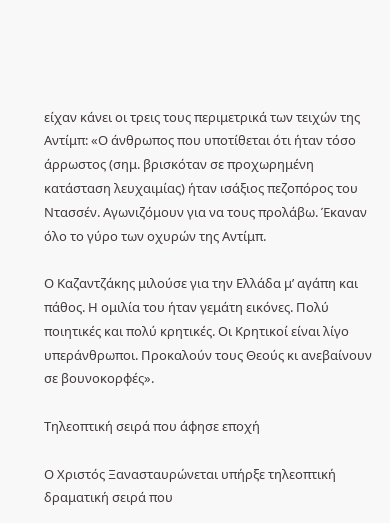είχαν κάνει οι τρεις τους περιμετρικά των τειχών της Αντίμπ: «Ο άνθρωπος που υποτίθεται ότι ήταν τόσο άρρωστος (σημ. βρισκόταν σε προχωρημένη κατάσταση λευχαιμίας) ήταν ισάξιος πεζοπόρος του Ντασσέν. Αγωνιζόμουν για να τους προλάβω. Έκαναν όλο το γύρο των οχυρών της Αντίμπ.

Ο Καζαντζάκης μιλούσε για την Ελλάδα μ’ αγάπη και πάθος. Η ομιλία του ήταν γεμάτη εικόνες. Πολύ ποιητικές και πολύ κρητικές. Οι Κρητικοί είναι λίγο υπεράνθρωποι. Προκαλούν τους Θεούς κι ανεβαίνουν σε βουνοκορφές».

Τηλεοπτική σειρά που άφησε εποχή

Ο Χριστός Ξανασταυρώνεται υπήρξε τηλεοπτική δραματική σειρά που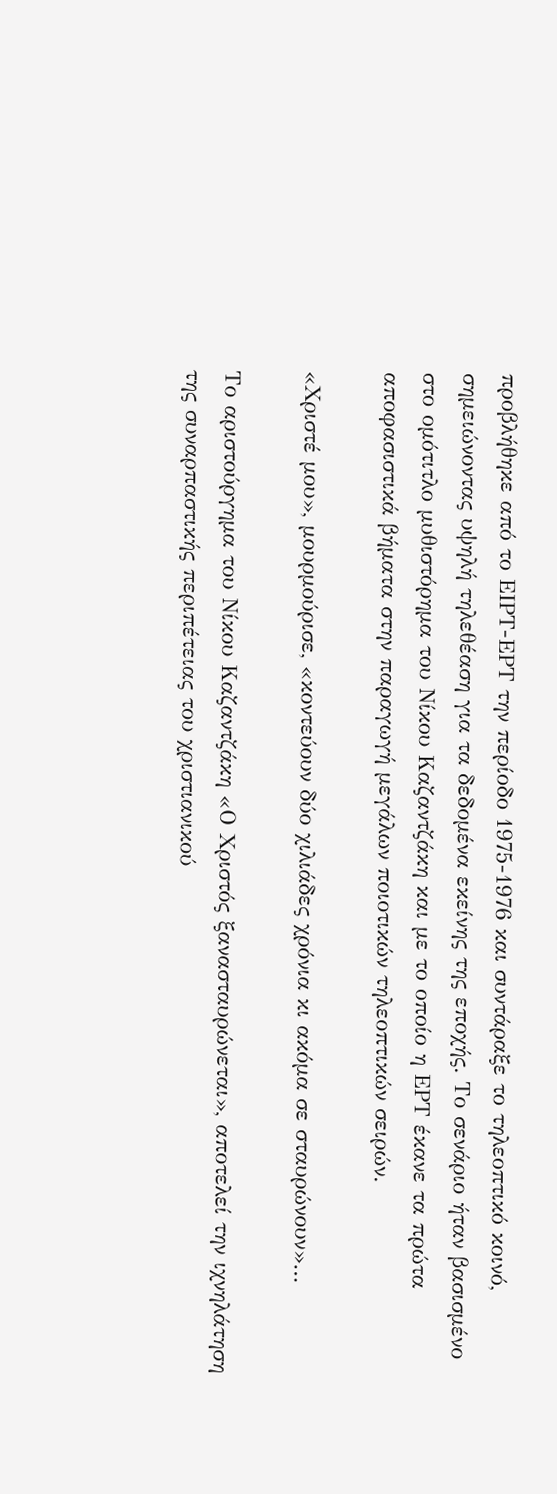προβλήθηκε από το ΕΙΡΤ-ΕΡΤ την περίοδο 1975-1976 και συντάραξε το τηλεοπτικό κοινό, σημειώνοντας υψηλή τηλεθέαση για τα δεδομένα εκείνης της εποχής. Το σενάριο ήταν βασισμένο στο ομότιτλο μυθιστόρημα του Νίκου Καζαντζάκη και με το οποίο η ΕΡΤ έκανε τα πρώτα αποφασιστικά βήματα στην παραγωγή μεγάλων ποιοτικών τηλεοπτικών σειρών.

«Χριστέ μου», μουρμούρισε, «κοντεύουν δύο χιλιάδες χρόνια κι ακόμα σε σταυρώνουν»…

Το αριστούργημα του Νίκου Καζαντζάκη «Ο Χριστός ξανασταυρώνεται», αποτελεί την ιχνηλάτηση της συναρπαστικής περιπέτειας του χριστιανικού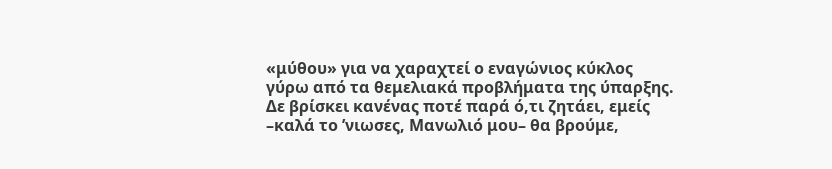«μύθου» για να χαραχτεί ο εναγώνιος κύκλος γύρω από τα θεμελιακά προβλήματα της ύπαρξης. Δε βρίσκει κανένας ποτέ παρά ό,τι ζητάει, εμείς –καλά το ’νιωσες, Μανωλιό μου– θα βρούμε,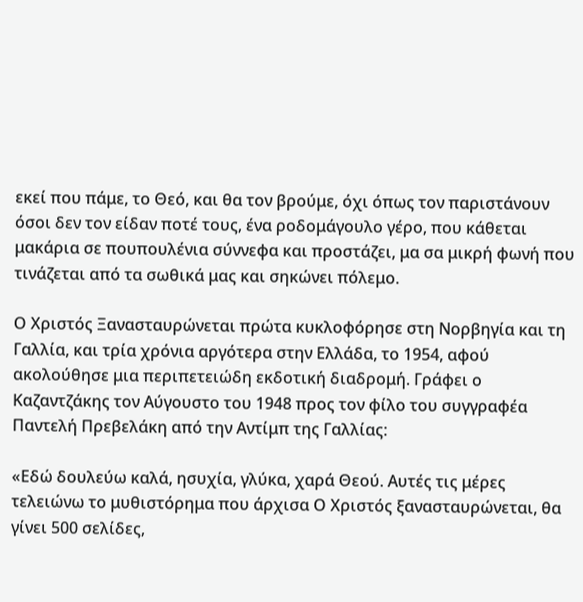εκεί που πάμε, το Θεό, και θα τον βρούμε, όχι όπως τον παριστάνουν όσοι δεν τον είδαν ποτέ τους, ένα ροδομάγουλο γέρο, που κάθεται μακάρια σε πουπουλένια σύννεφα και προστάζει, μα σα μικρή φωνή που τινάζεται από τα σωθικά μας και σηκώνει πόλεμο.

Ο Χριστός Ξανασταυρώνεται πρώτα κυκλοφόρησε στη Νορβηγία και τη Γαλλία, και τρία χρόνια αργότερα στην Ελλάδα, το 1954, αφού ακολούθησε μια περιπετειώδη εκδοτική διαδρομή. Γράφει ο Καζαντζάκης τον Αύγουστο του 1948 προς τον φίλο του συγγραφέα Παντελή Πρεβελάκη από την Αντίμπ της Γαλλίας:

«Εδώ δουλεύω καλά, ησυχία, γλύκα, χαρά Θεού. Αυτές τις μέρες τελειώνω το μυθιστόρημα που άρχισα Ο Χριστός ξανασταυρώνεται, θα γίνει 500 σελίδες,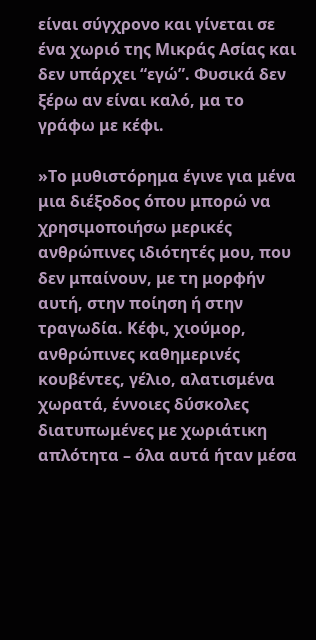είναι σύγχρονο και γίνεται σε ένα χωριό της Μικράς Ασίας και δεν υπάρχει “εγώ”. Φυσικά δεν ξέρω αν είναι καλό, μα το γράφω με κέφι.

»Το μυθιστόρημα έγινε για μένα μια διέξοδος όπου μπορώ να χρησιμοποιήσω μερικές ανθρώπινες ιδιότητές μου, που δεν μπαίνουν, με τη μορφήν αυτή, στην ποίηση ή στην τραγωδία. Κέφι, χιούμορ, ανθρώπινες καθημερινές κουβέντες, γέλιο, αλατισμένα χωρατά, έννοιες δύσκολες διατυπωμένες με χωριάτικη απλότητα – όλα αυτά ήταν μέσα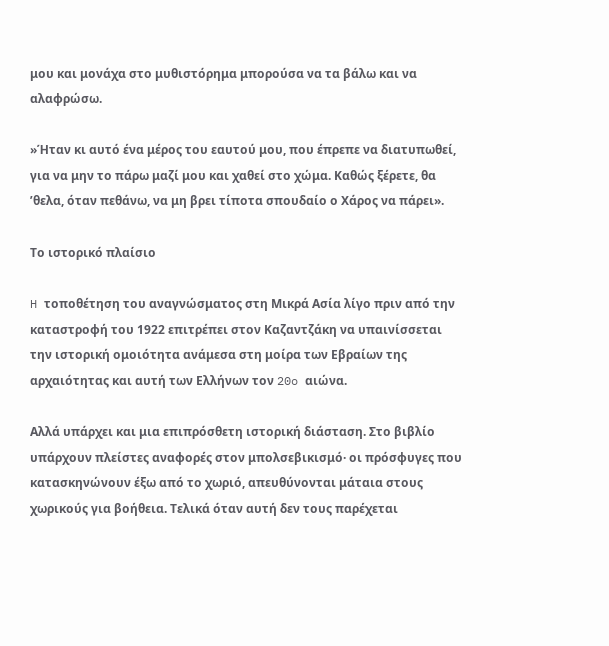μου και μονάχα στο μυθιστόρημα μπορούσα να τα βάλω και να αλαφρώσω.

»Ήταν κι αυτό ένα μέρος του εαυτού μου, που έπρεπε να διατυπωθεί, για να μην το πάρω μαζί μου και χαθεί στο χώμα. Καθώς ξέρετε, θα ’θελα, όταν πεθάνω, να μη βρει τίποτα σπουδαίο ο Χάρος να πάρει».

Το ιστορικό πλαίσιο

H τοποθέτηση του αναγνώσματος στη Mικρά Aσία λίγο πριν από την καταστροφή του 1922 επιτρέπει στον Kαζαντζάκη να υπαινίσσεται την ιστορική ομοιότητα ανάμεσα στη μοίρα των Eβραίων της αρχαιότητας και αυτή των Eλλήνων τον 20o αιώνα.

Αλλά υπάρχει και μια επιπρόσθετη ιστορική διάσταση. Στο βιβλίο υπάρχουν πλείστες αναφορές στον μπολσεβικισμό· οι πρόσφυγες που κατασκηνώνουν έξω από το χωριό, απευθύνονται μάταια στους χωρικούς για βοήθεια. Tελικά όταν αυτή δεν τους παρέχεται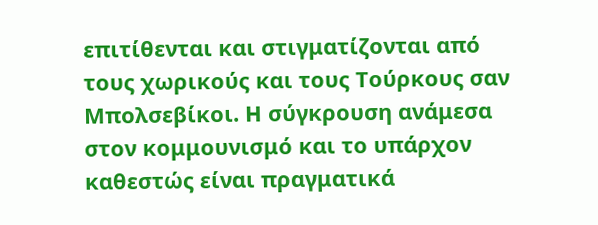επιτίθενται και στιγματίζονται από τους χωρικούς και τους Tούρκους σαν Mπολσεβίκοι. H σύγκρουση ανάμεσα στον κομμουνισμό και το υπάρχον καθεστώς είναι πραγματικά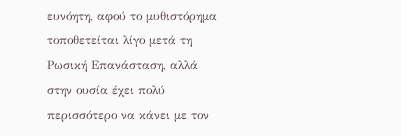ευνόητη, αφού το μυθιστόρημα τοποθετείται λίγο μετά τη Pωσική Eπανάσταση, αλλά στην ουσία έχει πολύ περισσότερο να κάνει με τον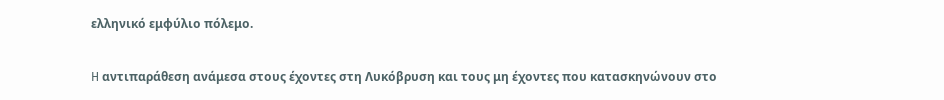ελληνικό εμφύλιο πόλεμο.

H αντιπαράθεση ανάμεσα στους έχοντες στη Λυκόβρυση και τους μη έχοντες που κατασκηνώνουν στο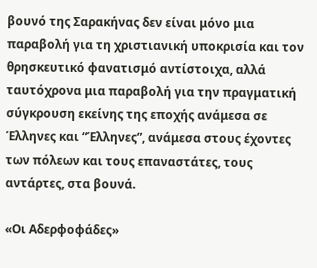βουνό της Σαρακήνας δεν είναι μόνο μια παραβολή για τη χριστιανική υποκρισία και τον θρησκευτικό φανατισμό αντίστοιχα, αλλά ταυτόχρονα μια παραβολή για την πραγματική σύγκρουση εκείνης της εποχής ανάμεσα σε Έλληνες και “Έλληνες”, ανάμεσα στους έχοντες των πόλεων και τους επαναστάτες, τους αντάρτες, στα βουνά.

«Οι Αδερφοφάδες»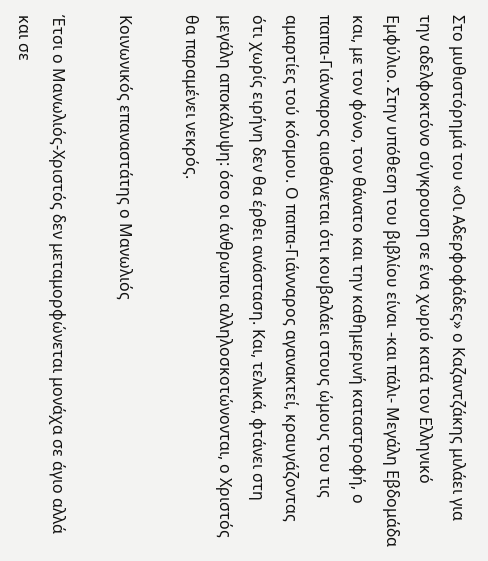Στο μυθιστόρημά του «Οι Αδερφοφάδες» ο Καζαντζάκης μιλάει για την αδελφοκτόνο σύγκρουση σε ένα χωριό κατά τον Ελληνικό Εμφύλιο. Στην υπόθεση του βιβλίου είναι -και πάλι- Μεγάλη Εβδομάδα και, με τον φόνο, τον θάνατο και την καθημερινή καταστροφή, ο παπα-Γιάνναρος αισθάνεται ότι κουβαλάει στους ώμους του τις αμαρτίες τού κόσμου. Ο παπα-Γιάνναρος αγανακτεί, κραυγάζοντας ότι χωρίς ειρήνη δεν θα έρθει ανάσταση. Και, τελικά, φτάνει στη μεγάλη αποκάλυψη: όσο οι άνθρωποι αλληλοσκοτώνονται, ο Χριστός θα παραμένει νεκρός.

Κοινωνικός επαναστάτης ο Μανωλιός

Έτσι ο Mανωλιός-Xριστός δεν μεταμορφώνεται μονάχα σε άγιο αλλά και σε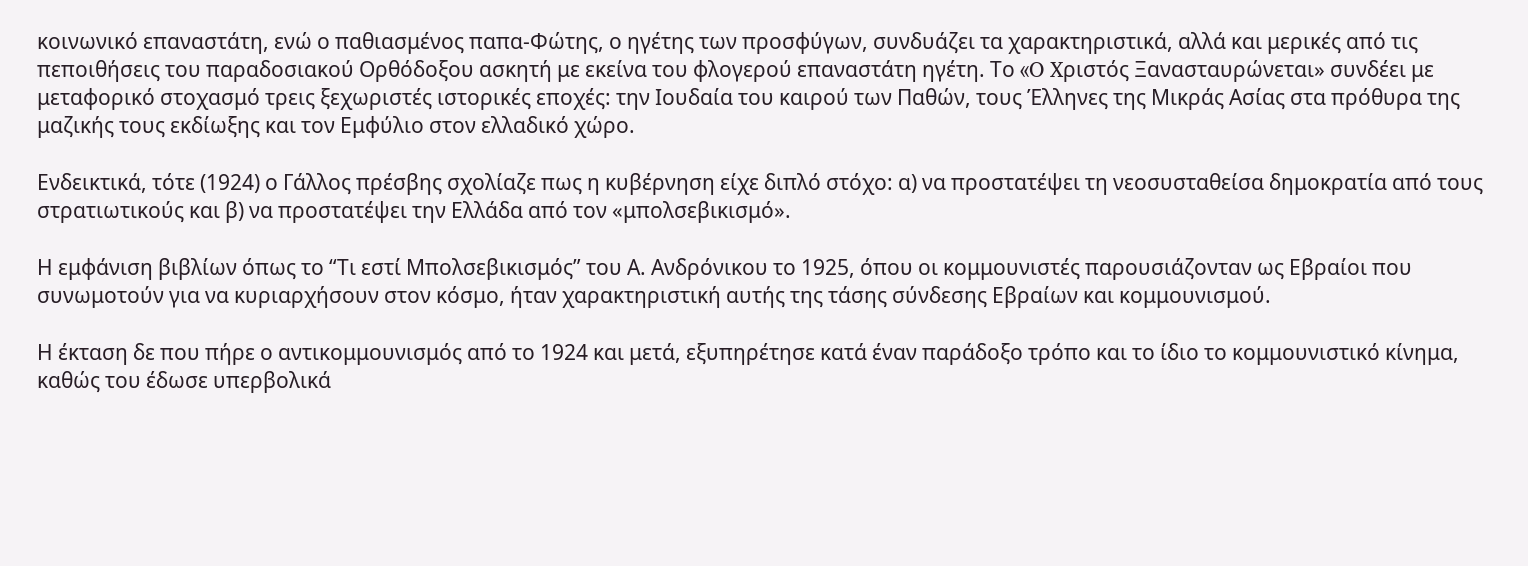κοινωνικό επαναστάτη, ενώ ο παθιασμένος παπα-Φώτης, ο ηγέτης των προσφύγων, συνδυάζει τα χαρακτηριστικά, αλλά και μερικές από τις πεποιθήσεις του παραδοσιακού Oρθόδοξου ασκητή με εκείνα του φλογερού επαναστάτη ηγέτη. Το «O Xριστός Ξανασταυρώνεται» συνδέει με μεταφορικό στοχασμό τρεις ξεχωριστές ιστορικές εποχές: την Iουδαία του καιρού των Παθών, τους Έλληνες της Μικράς Ασίας στα πρόθυρα της μαζικής τους εκδίωξης και τον Εμφύλιο στον ελλαδικό χώρο.

Ενδεικτικά, τότε (1924) ο Γάλλος πρέσβης σχολίαζε πως η κυβέρνηση είχε διπλό στόχο: α) να προστατέψει τη νεοσυσταθείσα δημοκρατία από τους στρατιωτικούς και β) να προστατέψει την Ελλάδα από τον «μπολσεβικισμό».

Η εμφάνιση βιβλίων όπως το “Τι εστί Μπολσεβικισμός” του Α. Ανδρόνικου το 1925, όπου οι κομμουνιστές παρουσιάζονταν ως Εβραίοι που συνωμοτούν για να κυριαρχήσουν στον κόσμο, ήταν χαρακτηριστική αυτής της τάσης σύνδεσης Εβραίων και κομμουνισμού.

Η έκταση δε που πήρε ο αντικομμουνισμός από το 1924 και μετά, εξυπηρέτησε κατά έναν παράδοξο τρόπο και το ίδιο το κομμουνιστικό κίνημα, καθώς του έδωσε υπερβολικά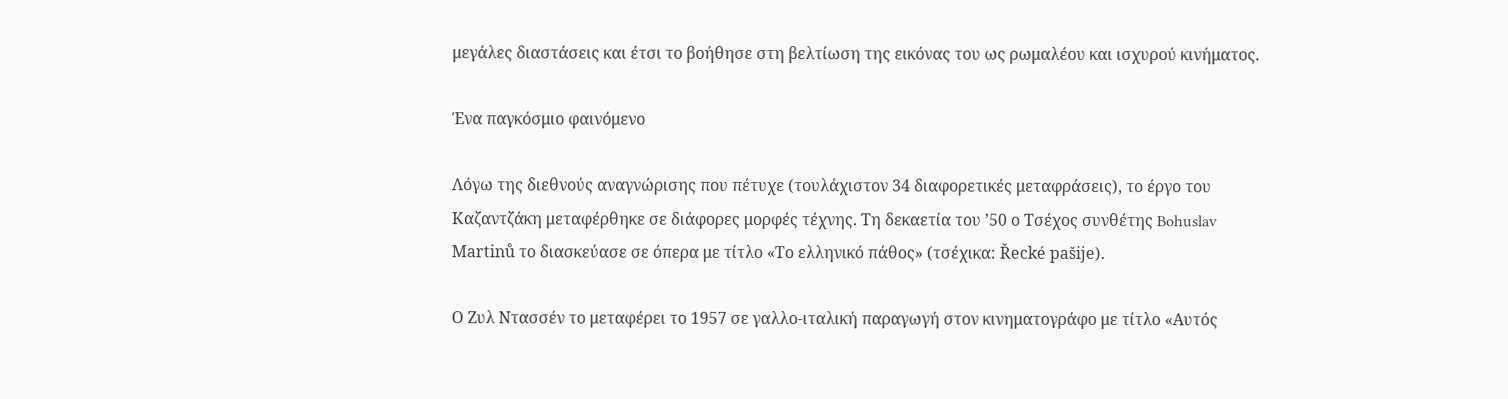μεγάλες διαστάσεις και έτσι το βοήθησε στη βελτίωση της εικόνας του ως ρωμαλέου και ισχυρού κινήματος.

Ένα παγκόσμιο φαινόμενο

Λόγω της διεθνούς αναγνώρισης που πέτυχε (τουλάχιστον 34 διαφορετικές μεταφράσεις), το έργο του Καζαντζάκη μεταφέρθηκε σε διάφορες μορφές τέχνης. Τη δεκαετία του ’50 ο Τσέχος συνθέτης Bohuslav Martinů το διασκεύασε σε όπερα με τίτλο «Το ελληνικό πάθος» (τσέχικα: Řecké pašije).

Ο Ζυλ Ντασσέν το μεταφέρει το 1957 σε γαλλο-ιταλική παραγωγή στον κινηματογράφο με τίτλο «Αυτός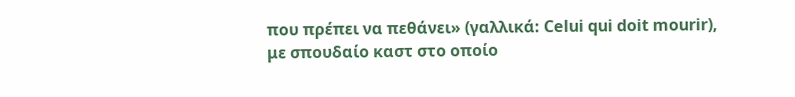που πρέπει να πεθάνει» (γαλλικά: Celui qui doit mourir), με σπουδαίο καστ στο οποίο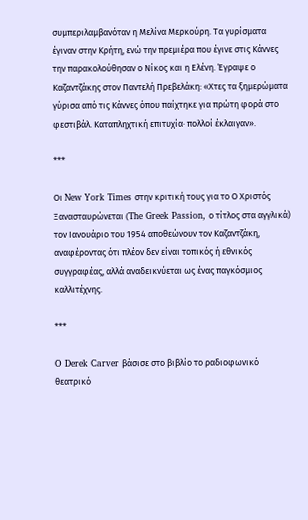συμπεριλαμβανόταν η Μελίνα Μερκούρη. Τα γυρίσματα έγιναν στην Κρήτη, ενώ την πρεμιέρα που έγινε στις Κάννες την παρακολούθησαν ο Νίκος και η Ελένη. Έγραψε ο Καζαντζάκης στον Παντελή Πρεβελάκη: «Χτες τα ξημερώματα γύρισα από τις Κάννες όπου παίχτηκε για πρώτη φορά στο φεστιβάλ. Καταπληχτική επιτυχία· πολλοί έκλαιγαν».

***

Οι New York Times στην κριτική τους για το Ο Χριστός Ξανασταυρώνεται (The Greek Passion, ο τίτλος στα αγγλικά) τον Ιανουάριο του 1954 αποθεώνουν τον Καζαντζάκη, αναφέροντας ότι πλέον δεν είναι τοπικός ή εθνικός συγγραφέας, αλλά αναδεικνύεται ως ένας παγκόσμιος καλλιτέχνης.

***

O Derek Carver βάσισε στο βιβλίο το ραδιοφωνικό θεατρικό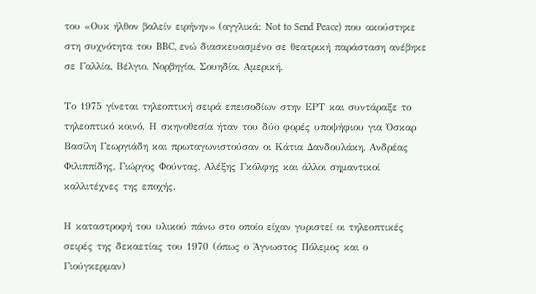του «Ουκ ήλθον βαλείν ειρήνην» (αγγλικά: Not to Send Peace) που ακούστηκε στη συχνότητα του BBC, ενώ διασκευασμένο σε θεατρική παράσταση ανέβηκε σε Γαλλία, Βέλγιο, Νορβηγία, Σουηδία, Αμερική.

Το 1975 γίνεται τηλεοπτική σειρά επεισοδίων στην ΕΡΤ και συντάραξε το τηλεοπτικό κοινό. Η σκηνοθεσία ήταν του δύο φορές υποψήφιου για Όσκαρ Βασίλη Γεωργιάδη και πρωταγωνιστούσαν οι Κάτια Δανδουλάκη, Ανδρέας Φιλιππίδης, Γιώργος Φούντας, Αλέξης Γκόλφης και άλλοι σημαντικοί καλλιτέχνες της εποχής.

Η καταστροφή του υλικού πάνω στο οποίο είχαν γυριστεί οι τηλεοπτικές σειρές της δεκαετίας του 1970 (όπως ο Άγνωστος Πόλεμος και ο Γιούγκερμαν)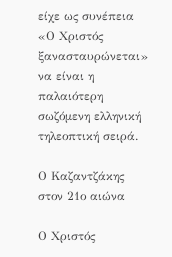είχε ως συνέπεια «Ο Χριστός ξανασταυρώνεται» να είναι η παλαιότερη σωζόμενη ελληνική τηλεοπτική σειρά.

Ο Καζαντζάκης στον 21ο αιώνα

Ο Χριστός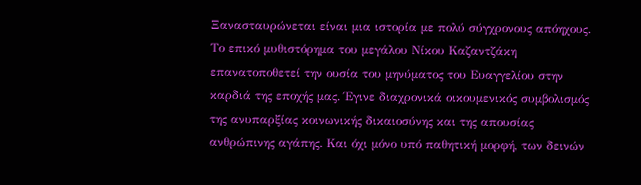Ξανασταυρώνεται είναι μια ιστορία με πολύ σύγχρονους απόηχους. Tο επικό μυθιστόρημα του μεγάλου Νίκου Καζαντζάκη επανατοποθετεί την ουσία του μηνύματος του Ευαγγελίου στην καρδιά της εποχής μας. Έγινε διαχρονικά οικουμενικός συμβολισμός της ανυπαρξίας κοινωνικής δικαιοσύνης και της απουσίας ανθρώπινης αγάπης. Και όχι μόνο υπό παθητική μορφή, των δεινών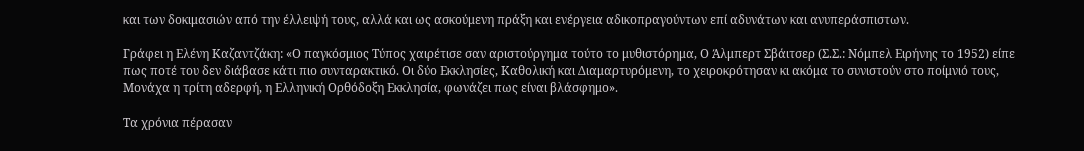και των δοκιμασιών από την έλλειψή τους, αλλά και ως ασκούμενη πράξη και ενέργεια αδικοπραγούντων επί αδυνάτων και ανυπεράσπιστων.

Γράφει η Ελένη Καζαντζάκη: «Ο παγκόσμιος Τύπος χαιρέτισε σαν αριστούργημα τούτο το μυθιστόρημα, Ο Άλμπερτ Σβάιτσερ (Σ.Σ.: Νόμπελ Ειρήνης το 1952) είπε πως ποτέ του δεν διάβασε κάτι πιο συνταρακτικό. Οι δύο Εκκλησίες, Καθολική και Διαμαρτυρόμενη, το χειροκρότησαν κι ακόμα το συνιστούν στο ποίμνιό τους, Μονάχα η τρίτη αδερφή, η Ελληνική Ορθόδοξη Εκκλησία, φωνάζει πως είναι βλάσφημο».

Τα χρόνια πέρασαν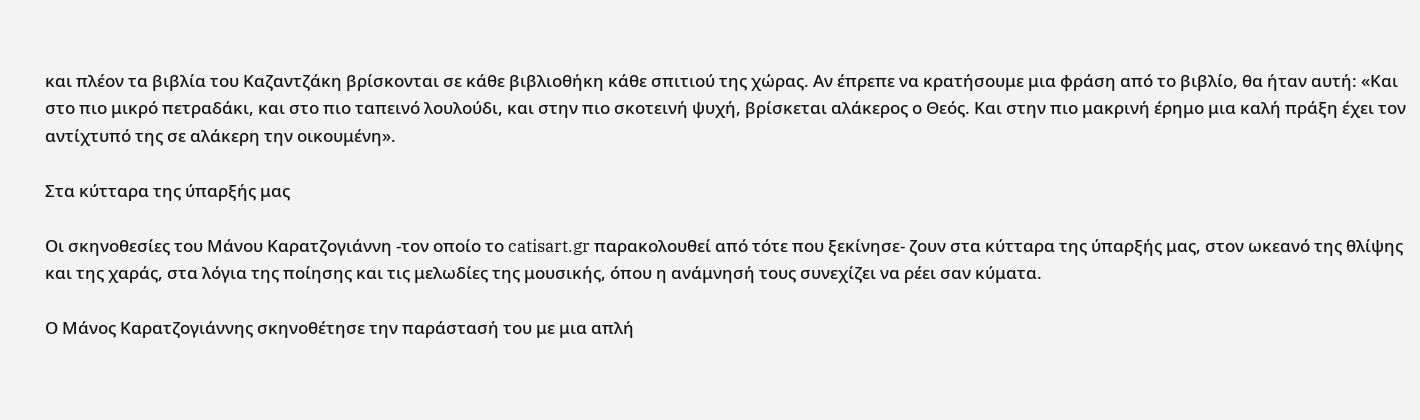και πλέον τα βιβλία του Καζαντζάκη βρίσκονται σε κάθε βιβλιοθήκη κάθε σπιτιού της χώρας. Αν έπρεπε να κρατήσουμε μια φράση από το βιβλίο, θα ήταν αυτή: «Και στο πιο μικρό πετραδάκι, και στο πιο ταπεινό λουλούδι, και στην πιο σκοτεινή ψυχή, βρίσκεται αλάκερος ο Θεός. Και στην πιο μακρινή έρημο μια καλή πράξη έχει τον αντίχτυπό της σε αλάκερη την οικουμένη».

Στα κύτταρα της ύπαρξής μας

Οι σκηνοθεσίες του Μάνου Καρατζογιάννη -τον οποίο το catisart.gr παρακολουθεί από τότε που ξεκίνησε- ζουν στα κύτταρα της ύπαρξής μας, στον ωκεανό της θλίψης και της χαράς, στα λόγια της ποίησης και τις μελωδίες της μουσικής, όπου η ανάμνησή τους συνεχίζει να ρέει σαν κύματα.

Ο Μάνος Καρατζογιάννης σκηνοθέτησε την παράστασή του με μια απλή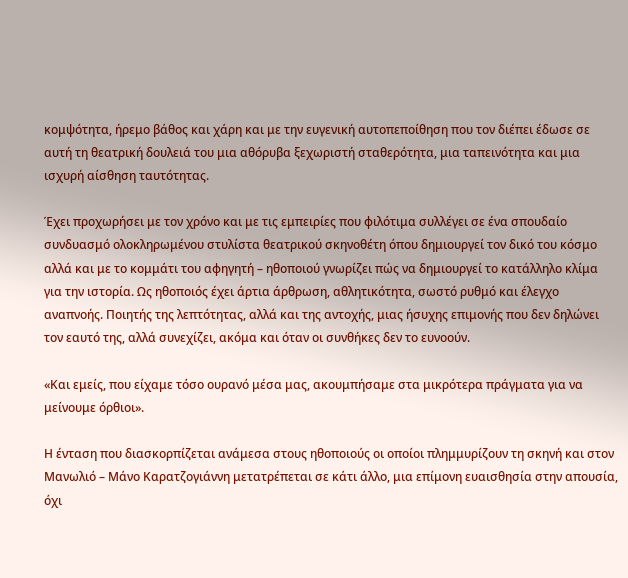κομψότητα, ήρεμο βάθος και χάρη και με την ευγενική αυτοπεποίθηση που τον διέπει έδωσε σε αυτή τη θεατρική δουλειά του μια αθόρυβα ξεχωριστή σταθερότητα, μια ταπεινότητα και μια ισχυρή αίσθηση ταυτότητας.

Έχει προχωρήσει με τον χρόνο και με τις εμπειρίες που φιλότιμα συλλέγει σε ένα σπουδαίο συνδυασμό ολοκληρωμένου στυλίστα θεατρικού σκηνοθέτη όπου δημιουργεί τον δικό του κόσμο αλλά και με το κομμάτι του αφηγητή – ηθοποιού γνωρίζει πώς να δημιουργεί το κατάλληλο κλίμα για την ιστορία. Ως ηθοποιός έχει άρτια άρθρωση, αθλητικότητα, σωστό ρυθμό και έλεγχο αναπνοής. Ποιητής της λεπτότητας, αλλά και της αντοχής, μιας ήσυχης επιμονής που δεν δηλώνει τον εαυτό της, αλλά συνεχίζει, ακόμα και όταν οι συνθήκες δεν το ευνοούν.

«Και εμείς, που είχαμε τόσο ουρανό μέσα μας, ακουμπήσαμε στα μικρότερα πράγματα για να μείνουμε όρθιοι».

Η ένταση που διασκορπίζεται ανάμεσα στους ηθοποιούς οι οποίοι πλημμυρίζουν τη σκηνή και στον Μανωλιό – Μάνο Καρατζογιάννη μετατρέπεται σε κάτι άλλο, μια επίμονη ευαισθησία στην απουσία, όχι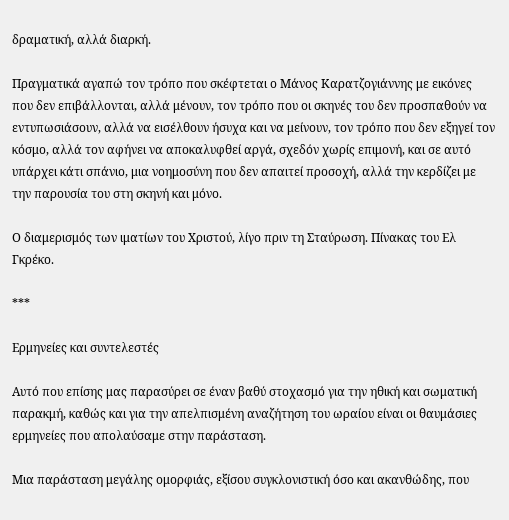δραματική, αλλά διαρκή.

Πραγματικά αγαπώ τον τρόπο που σκέφτεται ο Μάνος Καρατζογιάννης με εικόνες που δεν επιβάλλονται, αλλά μένουν, τον τρόπο που οι σκηνές του δεν προσπαθούν να εντυπωσιάσουν, αλλά να εισέλθουν ήσυχα και να μείνουν, τον τρόπο που δεν εξηγεί τον κόσμο, αλλά τον αφήνει να αποκαλυφθεί αργά, σχεδόν χωρίς επιμονή, και σε αυτό υπάρχει κάτι σπάνιο, μια νοημοσύνη που δεν απαιτεί προσοχή, αλλά την κερδίζει με την παρουσία του στη σκηνή και μόνο.

Ο διαμερισμός των ιματίων του Χριστού, λίγο πριν τη Σταύρωση. Πίνακας του Ελ Γκρέκο.

***

Ερμηνείες και συντελεστές

Αυτό που επίσης μας παρασύρει σε έναν βαθύ στοχασμό για την ηθική και σωματική παρακμή, καθώς και για την απελπισμένη αναζήτηση του ωραίου είναι οι θαυμάσιες ερμηνείες που απολαύσαμε στην παράσταση.

Μια παράσταση μεγάλης ομορφιάς, εξίσου συγκλονιστική όσο και ακανθώδης, που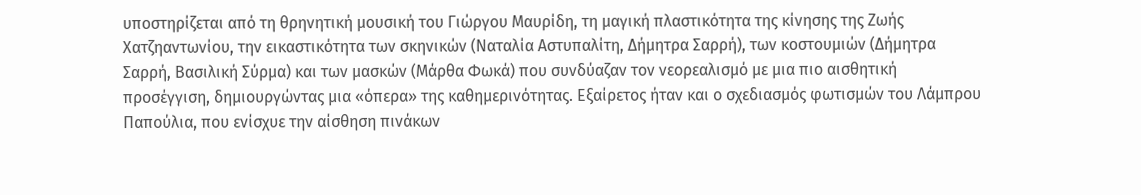υποστηρίζεται από τη θρηνητική μουσική του Γιώργου Μαυρίδη, τη μαγική πλαστικότητα της κίνησης της Ζωής Χατζηαντωνίου, την εικαστικότητα των σκηνικών (Ναταλία Αστυπαλίτη, Δήμητρα Σαρρή), των κοστουμιών (Δήμητρα Σαρρή, Βασιλική Σύρμα) και των μασκών (Μάρθα Φωκά) που συνδύαζαν τον νεορεαλισμό με μια πιο αισθητική προσέγγιση, δημιουργώντας μια «όπερα» της καθημερινότητας. Εξαίρετος ήταν και ο σχεδιασμός φωτισμών του Λάμπρου Παπούλια, που ενίσχυε την αίσθηση πινάκων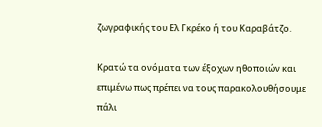ζωγραφικής του Ελ Γκρέκο ή του Καραβάτζο.

Κρατώ τα ονόματα των έξοχων ηθοποιών και επιμένω πως πρέπει να τους παρακολουθήσουμε πάλι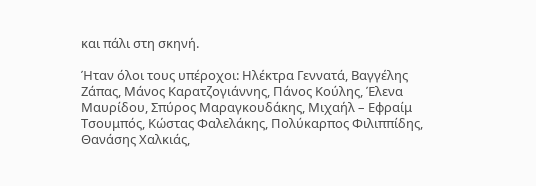και πάλι στη σκηνή.

Ήταν όλοι τους υπέροχοι: Ηλέκτρα Γεννατά, Βαγγέλης Ζάπας, Μάνος Καρατζογιάννης, Πάνος Κούλης, Έλενα Μαυρίδου, Σπύρος Μαραγκουδάκης, Μιχαήλ – Εφραίμ Τσουμπός, Κώστας Φαλελάκης, Πολύκαρπος Φιλιππίδης, Θανάσης Χαλκιάς,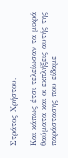Στράτος Χρήστου.

Και κάπως έτσι τελείωσαν τα μικρά θαύματα και οι εκπλήξεις αυτής της παράστασης που είδαμε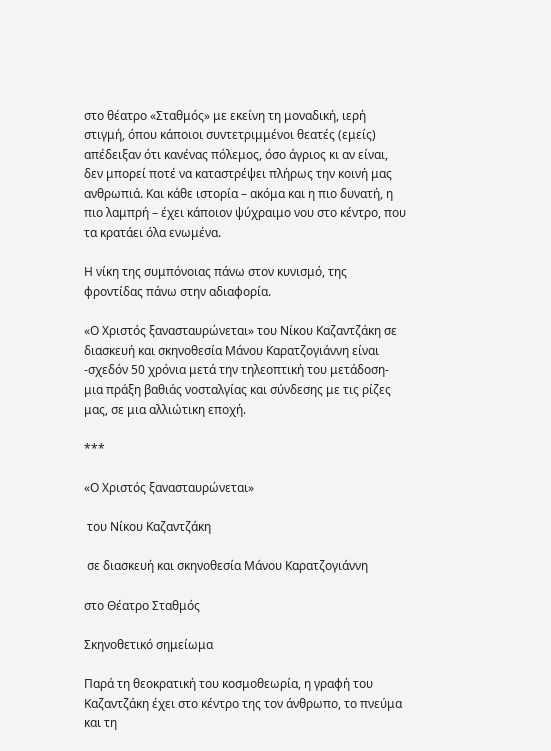στο θέατρο «Σταθμός» με εκείνη τη μοναδική, ιερή στιγμή, όπου κάποιοι συντετριμμένοι θεατές (εμείς) απέδειξαν ότι κανένας πόλεμος, όσο άγριος κι αν είναι, δεν μπορεί ποτέ να καταστρέψει πλήρως την κοινή μας ανθρωπιά. Και κάθε ιστορία – ακόμα και η πιο δυνατή, η πιο λαμπρή – έχει κάποιον ψύχραιμο νου στο κέντρο, που τα κρατάει όλα ενωμένα.

Η νίκη της συμπόνοιας πάνω στον κυνισμό, της φροντίδας πάνω στην αδιαφορία.

«Ο Χριστός ξανασταυρώνεται» του Νίκου Καζαντζάκη σε διασκευή και σκηνοθεσία Μάνου Καρατζογιάννη είναι -σχεδόν 50 χρόνια μετά την τηλεοπτική του μετάδοση- μια πράξη βαθιάς νοσταλγίας και σύνδεσης με τις ρίζες μας, σε μια αλλιώτικη εποχή.

***

«Ο Χριστός ξανασταυρώνεται»

 του Νίκου Καζαντζάκη

 σε διασκευή και σκηνοθεσία Μάνου Καρατζογιάννη

στο Θέατρο Σταθμός

Σκηνοθετικό σημείωμα

Παρά τη θεοκρατική του κοσμοθεωρία, η γραφή του Καζαντζάκη έχει στο κέντρο της τον άνθρωπο, το πνεύμα και τη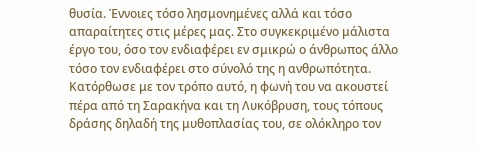θυσία. Έννοιες τόσο λησμονημένες αλλά και τόσο απαραίτητες στις μέρες μας. Στο συγκεκριμένο μάλιστα έργο του, όσο τον ενδιαφέρει εν σμικρώ ο άνθρωπος άλλο τόσο τον ενδιαφέρει στο σύνολό της η ανθρωπότητα. Κατόρθωσε με τον τρόπο αυτό, η φωνή του να ακουστεί πέρα από τη Σαρακήνα και τη Λυκόβρυση, τους τόπους δράσης δηλαδή της μυθοπλασίας του, σε ολόκληρο τον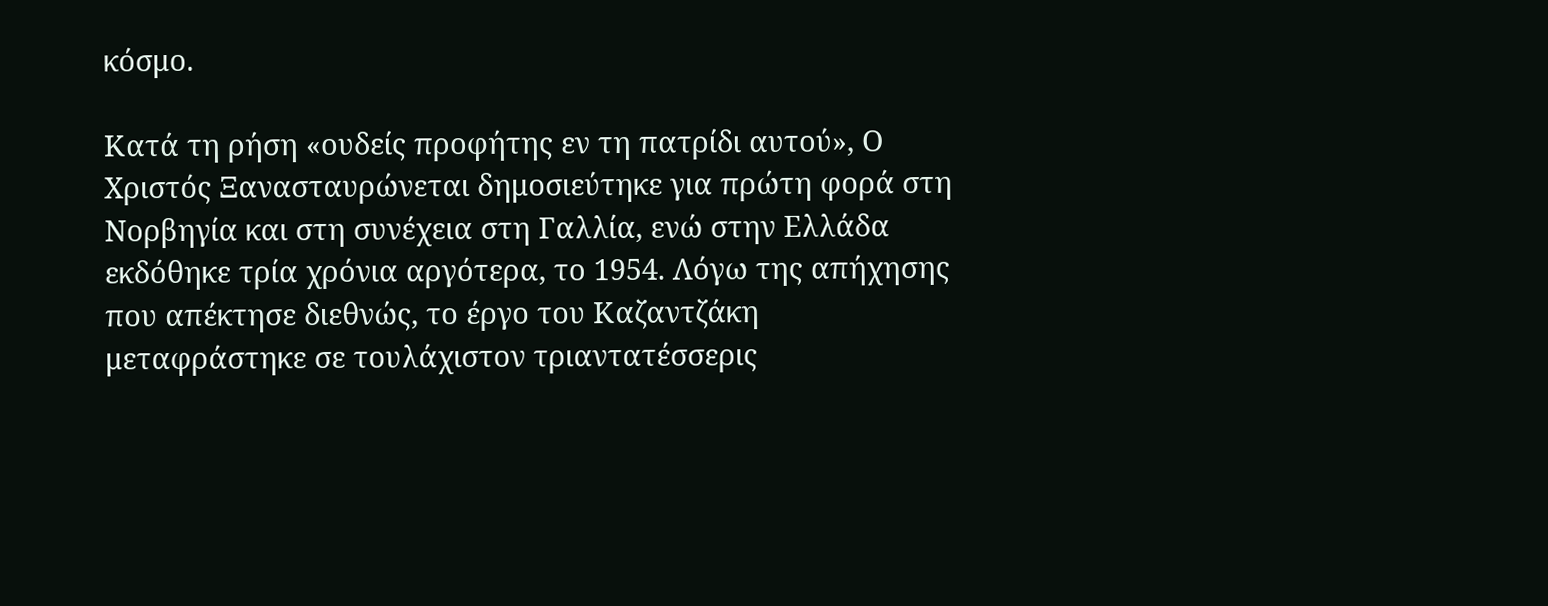κόσμο.

Κατά τη ρήση «ουδείς προφήτης εν τη πατρίδι αυτού», Ο Χριστός Ξανασταυρώνεται δημοσιεύτηκε για πρώτη φορά στη Νορβηγία και στη συνέχεια στη Γαλλία, ενώ στην Ελλάδα εκδόθηκε τρία χρόνια αργότερα, το 1954. Λόγω της απήχησης που απέκτησε διεθνώς, το έργο του Καζαντζάκη μεταφράστηκε σε τουλάχιστον τριαντατέσσερις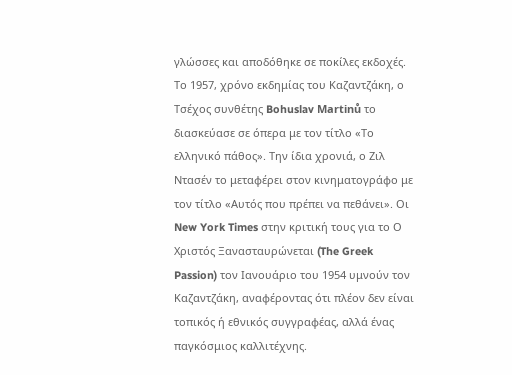γλώσσες και αποδόθηκε σε ποκίλες εκδοχές. Το 1957, χρόνο εκδημίας του Καζαντζάκη, ο Τσέχος συνθέτης Bohuslav Martinů το διασκεύασε σε όπερα με τον τίτλο «Το ελληνικό πάθος». Την ίδια χρονιά, ο Ζιλ Ντασέν το μεταφέρει στον κινηματογράφο με τον τίτλο «Αυτός που πρέπει να πεθάνει». Οι New York Times στην κριτική τους για το Ο Χριστός Ξανασταυρώνεται (The Greek Passion) τον Ιανουάριο του 1954 υμνούν τον Καζαντζάκη, αναφέροντας ότι πλέον δεν είναι τοπικός ή εθνικός συγγραφέας, αλλά ένας παγκόσμιος καλλιτέχνης.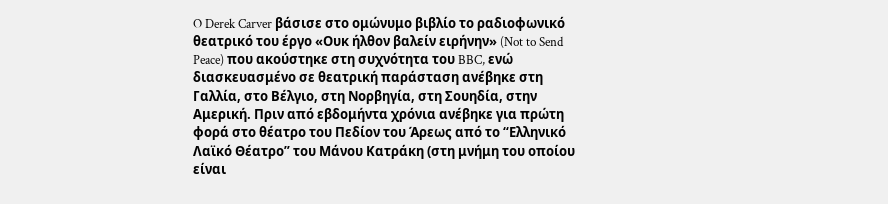O Derek Carver βάσισε στο ομώνυμο βιβλίο το ραδιοφωνικό θεατρικό του έργο «Ουκ ήλθον βαλείν ειρήνην» (Not to Send Peace) που ακούστηκε στη συχνότητα του BBC, ενώ διασκευασμένο σε θεατρική παράσταση ανέβηκε στη Γαλλία, στο Βέλγιο, στη Νορβηγία, στη Σουηδία, στην Αμερική. Πριν από εβδομήντα χρόνια ανέβηκε για πρώτη φορά στο θέατρο του Πεδίον του Άρεως από το “Ελληνικό Λαϊκό Θέατρο” του Μάνου Κατράκη (στη μνήμη του οποίου είναι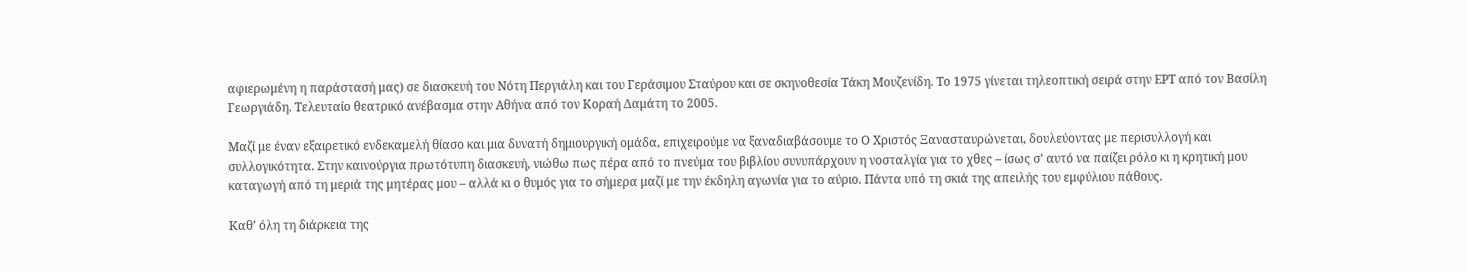αφιερωμένη η παράστασή μας) σε διασκευή του Νότη Περγιάλη και του Γεράσιμου Σταύρου και σε σκηνοθεσία Τάκη Μουζενίδη. Το 1975 γίνεται τηλεοπτική σειρά στην ΕΡΤ από τον Βασίλη Γεωργιάδη. Τελευταίο θεατρικό ανέβασμα στην Αθήνα από τον Κοραή Δαμάτη το 2005.

Μαζί με έναν εξαιρετικό ενδεκαμελή θίασο και μια δυνατή δημιουργική ομάδα, επιχειρούμε να ξαναδιαβάσουμε το Ο Χριστός Ξανασταυρώνεται, δουλεύοντας με περισυλλογή και συλλογικότητα. Στην καινούργια πρωτότυπη διασκευή, νιώθω πως πέρα από το πνεύμα του βιβλίου συνυπάρχουν η νοσταλγία για το χθες – ίσως σ’ αυτό να παίζει ρόλο κι η κρητική μου καταγωγή από τη μεριά της μητέρας μου – αλλά κι ο θυμός για το σήμερα μαζί με την έκδηλη αγωνία για το αύριο. Πάντα υπό τη σκιά της απειλής του εμφύλιου πάθους.

Καθ’ όλη τη διάρκεια της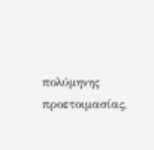πολύμηνης προετοιμασίας,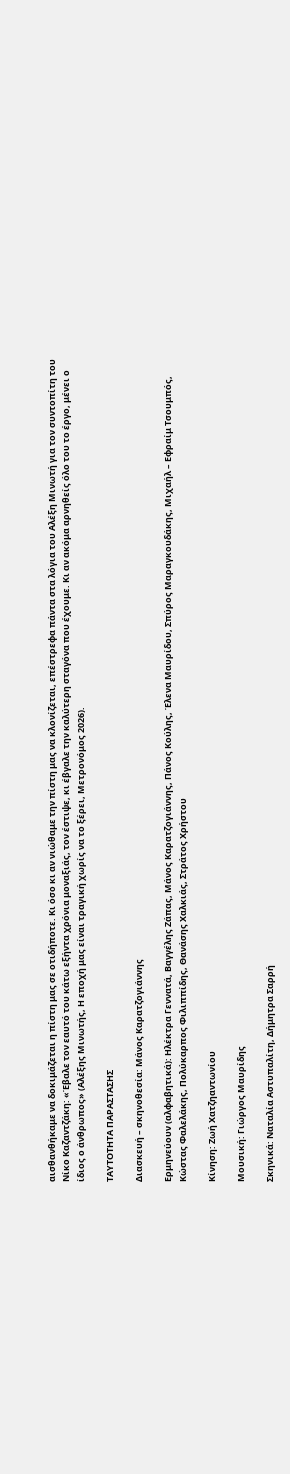αισθανθήκαμε να δοκιμάζεται η πίστη μας σε οτιδήποτε. Κι όσο κι αν νιώθαμε την πίστη μας να κλονίζεται, επέστρεφα πάντα στα λόγια του Αλέξη Μινωτή για τον συντοπίτη του Νίκο Καζαντζάκη: «Έβαλε τον εαυτό του κάτω εξήντα χρόνια μοναξιάς, τον έστιψε, κι έβγαλε την καλύτερη σταγόνα που έχουμε. Κι αν ακόμα αρνηθείς όλο του το έργο, μένει ο ίδιος ο άνθρωπος» (Αλέξης Μινωτής, Η εποχή μας είναι τραγική χωρίς να το ξέρει, Μετρονόμος 2026).

TΑΥΤΟΤΗΤΑ ΠΑΡΑΣΤΑΣΗΣ

Διασκευή – σκηνοθεσία: Μάνος Καρατζογιάννης

Ερμηνεύουν (αλφαβητικά): Ηλέκτρα Γεννατά, Βαγγέλης Ζάπας, Μάνος Καρατζογιάννης, Πάνος Κούλης, Έλενα Μαυρίδου, Σπύρος Μαραγκουδάκης, Μιχαήλ – Εφραίμ Τσουμπός, Κώστας Φαλελάκης, Πολύκαρπος Φιλιππίδης, Θανάσης Χαλκιάς, Στράτος Χρήστου

Κίνηση: Ζωή Χατζηαντωνίου

Μουσική: Γιώργος Μαυρίδης

Σκηνικά: Ναταλία Αστυπαλίτη, Δήμητρα Σαρρή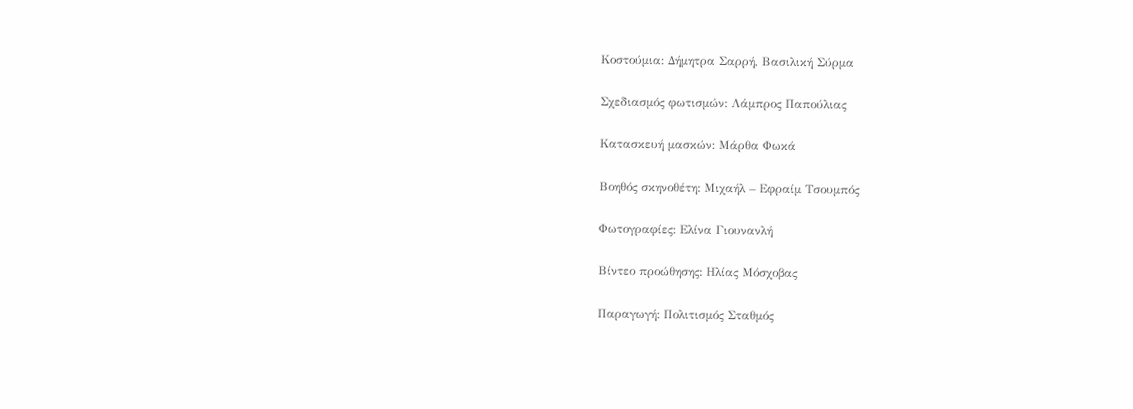Κοστούμια: Δήμητρα Σαρρή, Βασιλική Σύρμα

Σχεδιασμός φωτισμών: Λάμπρος Παπούλιας

Κατασκευή μασκών: Μάρθα Φωκά

Βοηθός σκηνοθέτη: Μιχαήλ – Εφραίμ Τσουμπός

Φωτογραφίες: Ελίνα Γιουνανλή

Βίντεο προώθησης: Ηλίας Μόσχοβας

Παραγωγή: Πολιτισμός Σταθμός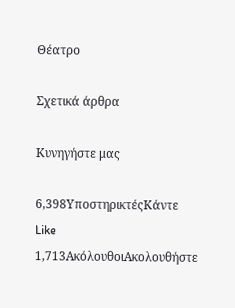Θέατρο

Σχετικά άρθρα

Κυνηγήστε μας

6,398ΥποστηρικτέςΚάντε Like
1,713ΑκόλουθοιΑκολουθήστε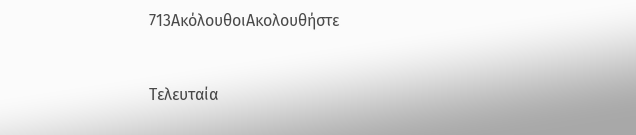713ΑκόλουθοιΑκολουθήστε


Τελευταία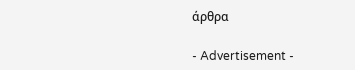άρθρα

- Advertisement -